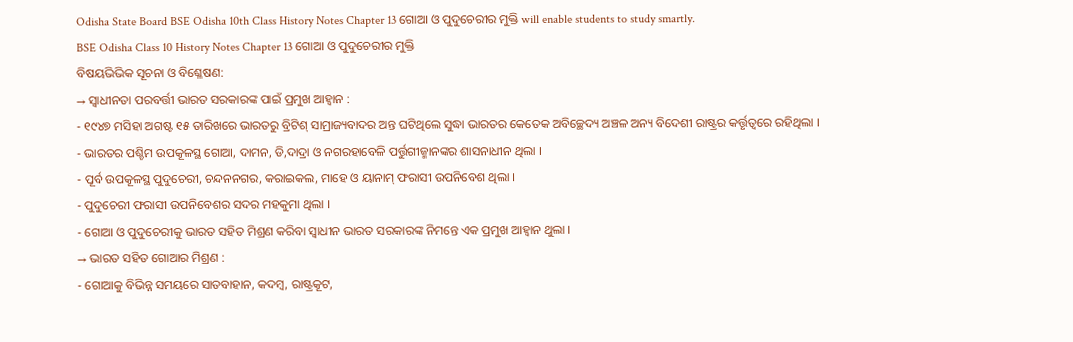Odisha State Board BSE Odisha 10th Class History Notes Chapter 13 ଗୋଆ ଓ ପୁଦୁଚେରୀର ମୁକ୍ତି will enable students to study smartly.
BSE Odisha Class 10 History Notes Chapter 13 ଗୋଆ ଓ ପୁଦୁଚେରୀର ମୁକ୍ତି
ବିଷୟଭିଭିକ ସୂଚନା ଓ ବିଶ୍ଳେଷଣ:
→ ସ୍ଵାଧୀନତା ପରବର୍ତ୍ତୀ ଭାରତ ସରକାରଙ୍କ ପାଇଁ ପ୍ରମୁଖ ଆହ୍ବାନ :
- ୧୯୪୭ ମସିହା ଅଗଷ୍ଟ ୧୫ ତାରିଖରେ ଭାରତରୁ ବ୍ରିଟିଶ୍ ସାମ୍ରାଜ୍ୟବାଦର ଅନ୍ତ ଘଟିଥିଲେ ସୁଦ୍ଧା ଭାରତର କେତେକ ଅବିଚ୍ଛେଦ୍ୟ ଅଞ୍ଚଳ ଅନ୍ୟ ବିଦେଶୀ ରାଷ୍ଟ୍ରର କର୍ତ୍ତୃତ୍ଵରେ ରହିଥିଲା ।
- ଭାରତର ପଶ୍ଚିମ ଉପକୂଳସ୍ଥ ଗୋଆ, ଦାମନ, ଡି,ଦାଦ୍ରା ଓ ନଗରହାବେଳି ପର୍ତ୍ତୁଗୀଜ୍ମାନଙ୍କର ଶାସନାଧୀନ ଥିଲା ।
- ପୂର୍ବ ଉପକୂଳସ୍ଥ ପୁଦୁଚେରୀ, ଚନ୍ଦନନଗର, କରାଇକଲ, ମାହେ ଓ ୟାନାମ୍ ଫରାସୀ ଉପନିବେଶ ଥିଲା ।
- ପୁଦୁଚେରୀ ଫରାସୀ ଉପନିବେଶର ସଦର ମହକୁମା ଥିଲା ।
- ଗୋଆ ଓ ପୁଦୁଚେରୀକୁ ଭାରତ ସହିତ ମିଶ୍ରଣ କରିବା ସ୍ଵାଧୀନ ଭାରତ ସରକାରଙ୍କ ନିମନ୍ତେ ଏକ ପ୍ରମୁଖ ଆହ୍ବାନ ଥୁଲା ।
→ ଭାରତ ସହିତ ଗୋଆର ମିଶ୍ରଣ :
- ଗୋଆକୁ ବିଭିନ୍ନ ସମୟରେ ସାତବାହାନ, କଦମ୍ବ, ରାଷ୍ଟ୍ରକୂଟ,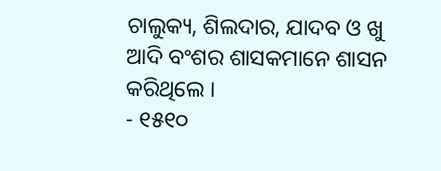ଚାଲୁକ୍ୟ, ଶିଲଦାର, ଯାଦବ ଓ ଖୁ ଆଦି ବଂଶର ଶାସକମାନେ ଶାସନ କରିଥିଲେ ।
- ୧୫୧୦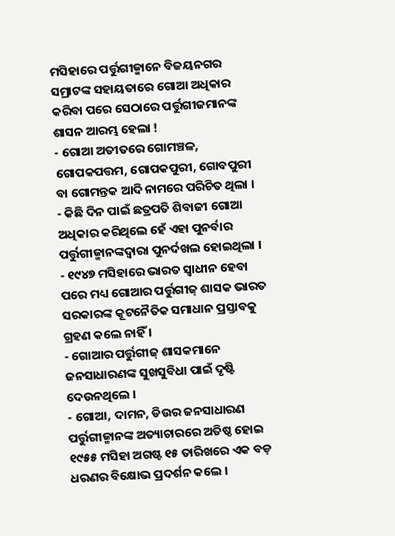ମସିହାରେ ପର୍ତ୍ତୁଗୀଜ୍ମାନେ ବିଜୟନଗର ସମ୍ରାଟଙ୍କ ସହାୟତାରେ ଗୋଆ ଅଧିକାର କରିବା ପରେ ସେଠାରେ ପର୍ତ୍ତୁଗୀଜମାନଙ୍କ ଶାସନ ଆରମ୍ଭ ହେଲା !
- ଗୋଆ ଅତୀତରେ ଗୋମଞ୍ଚଳ, ଗୋପକପତ୍ତମ, ଗୋପକପୁରୀ, ଗୋବପୁରୀ ବା ଗୋମନ୍ତକ ଆଦି ନାମରେ ପରିଚିତ ଥିଲା ।
- କିଛି ଦିନ ପାଇଁ ଛତ୍ରପତି ଶିବାଜୀ ଗୋଆ ଅଧିକାର କରିଥିଲେ ହେଁ ଏହା ପୁନର୍ବାର ପର୍ତ୍ତୁଗୀଜ୍ମାନଙ୍କଦ୍ୱାରା ପୁନର୍ଦଖଲ ହୋଇଥିଲା ।
- ୧୯୪୭ ମସିହାରେ ଭାରତ ସ୍ଵାଧୀନ ହେବା ପରେ ମଧ୍ୟ ଗୋଆର ପର୍ତ୍ତୁଗୀଜ୍ ଶାସକ ଭାରତ ସରକାରଙ୍କ କୂଟନୈତିକ ସମାଧାନ ପ୍ରସ୍ତାବକୁ ଗ୍ରହଣ କଲେ ନାହିଁ ।
- ଗୋଆର ପର୍ତ୍ତୁଗୀଜ୍ ଶାସକମାନେ ଜନସାଧାରଣଙ୍କ ସୁଖସୁବିଧା ପାଇଁ ଦୃଷ୍ଟି ଦେଉନଥିଲେ ।
- ଗୋଆ, ଦାମନ, ଡିଉର ଜନସାଧାରଣ ପର୍ତ୍ତୁଗୀଜ୍ମାନଙ୍କ ଅତ୍ୟାଚାରରେ ଅତିଷ୍ଠ ହୋଇ ୧୯୫୫ ମସିହା ଅଗଷ୍ଟ ୧୫ ତାରିଖରେ ଏକ ବଡ଼ ଧରଣର ବିକ୍ଷୋଭ ପ୍ରଦର୍ଶନ କଲେ ।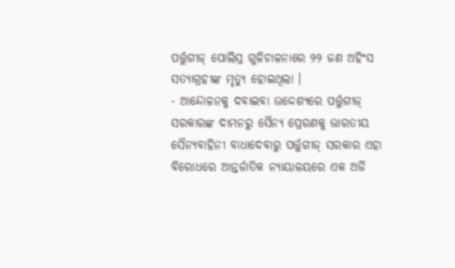ପର୍ତ୍ତୁଗୀଜ୍ ପୋଲିସ୍ର ଗୁଳିଚାଳନାରେ ୨୨ ଜଣ ଅହିଂସ ସତ୍ୟାଗ୍ରହୀଙ୍କ ମୃତ୍ୟୁ ହୋଇଥିଲା ।
- ଆନ୍ଦୋଳନକୁ ଦବାଇବା ଉଦ୍ଦେଶ୍ୟରେ ପର୍ତ୍ତୁଗୀଜ୍ ସରକାରଙ୍କ ଦାମନରୁ ସୈନ୍ୟ ପ୍ରେରଣକୁ ଭାରତୀୟ ସୈନ୍ୟବାହିନୀ ବାଧାଦେବାରୁ ପର୍ତ୍ତୁଗୀଜ୍ ସରକାର ଏହା ବିରୋଧରେ ଆନ୍ତର୍ଜାତିକ ନ୍ୟାୟାଳୟରେ ଏକ ଅର୍ଜି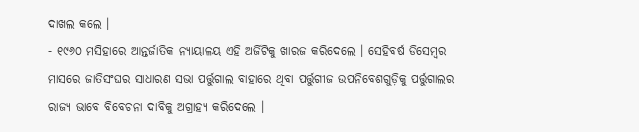ଦାଖଲ କଲେ ।
- ୧୯୬୦ ମସିହାରେ ଆନ୍ତର୍ଜାତିକ ନ୍ୟାୟାଳୟ ଏହି ଅର୍ଜିଟିକୁ ଖାରଜ କରିଦେଲେ । ସେହିବର୍ଷ ଡିସେମ୍ବର ମାସରେ ଜାତିସଂଘର ସାଧାରଣ ସଭା ପର୍ତ୍ତୁଗାଲ ବାହାରେ ଥିବା ପର୍ତ୍ତୁଗୀଜ ଉପନିବେଶଗୁଡ଼ିକୁ ପର୍ତ୍ତୁଗାଲର ରାଜ୍ୟ ଭାବେ ବିବେଚନା ଦାବିକୁ ଅଗ୍ରାହ୍ୟ କରିଦେଲେ ।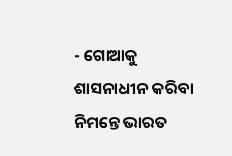- ଗୋଆକୁ ଶାସନାଧୀନ କରିବା ନିମନ୍ତେ ଭାରତ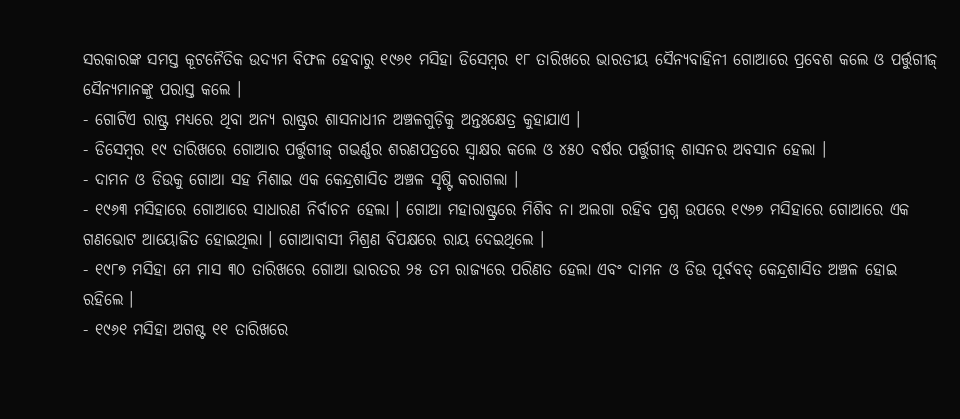ସରକାରଙ୍କ ସମସ୍ତ କୂଟନୈତିକ ଉଦ୍ୟମ ବିଫଳ ହେବାରୁ ୧୯୬୧ ମସିହା ଡିସେମ୍ବର ୧୮ ତାରିଖରେ ଭାରତୀୟ ସୈନ୍ୟବାହିନୀ ଗୋଆରେ ପ୍ରବେଶ କଲେ ଓ ପର୍ତ୍ତୁଗୀଜ୍ ସୈନ୍ୟମାନଙ୍କୁ ପରାସ୍ତ କଲେ ।
- ଗୋଟିଏ ରାଷ୍ଟ୍ର ମଧ୍ୟରେ ଥିବା ଅନ୍ୟ ରାଷ୍ଟ୍ରର ଶାସନାଧୀନ ଅଞ୍ଚଳଗୁଡ଼ିକୁ ଅନ୍ତଃକ୍ଷେତ୍ର କୁହାଯାଏ ।
- ଡିସେମ୍ବର ୧୯ ତାରିଖରେ ଗୋଆର ପର୍ତ୍ତୁଗୀଜ୍ ଗଭର୍ଣ୍ଣର ଶରଣପତ୍ରରେ ସ୍ଵାକ୍ଷର କଲେ ଓ ୪୫୦ ବର୍ଷର ପର୍ତ୍ତୁଗୀଜ୍ ଶାସନର ଅବସାନ ହେଲା ।
- ଦାମନ ଓ ଡିଉକୁ ଗୋଆ ସହ ମିଶାଇ ଏକ କେନ୍ଦ୍ରଶାସିତ ଅଞ୍ଚଳ ସୃଷ୍ଟି କରାଗଲା ।
- ୧୯୬୩ ମସିହାରେ ଗୋଆରେ ସାଧାରଣ ନିର୍ବାଚନ ହେଲା । ଗୋଆ ମହାରାଷ୍ଟ୍ରରେ ମିଶିବ ନା ଅଲଗା ରହିବ ପ୍ରଶ୍ନ ଉପରେ ୧୯୬୭ ମସିହାରେ ଗୋଆରେ ଏକ ଗଣଭୋଟ ଆୟୋଜିତ ହୋଇଥିଲା । ଗୋଆବାସୀ ମିଶ୍ରଣ ବିପକ୍ଷରେ ରାୟ ଦେଇଥିଲେ ।
- ୧୯୮୭ ମସିହା ମେ ମାସ ୩୦ ତାରିଖରେ ଗୋଆ ଭାରତର ୨୫ ତମ ରାଜ୍ୟରେ ପରିଣତ ହେଲା ଏବଂ ଦାମନ ଓ ଡିଉ ପୂର୍ବବତ୍ କେନ୍ଦ୍ରଶାସିତ ଅଞ୍ଚଳ ହୋଇ ରହିଲେ ।
- ୧୯୬୧ ମସିହା ଅଗଷ୍ଟ ୧୧ ତାରିଖରେ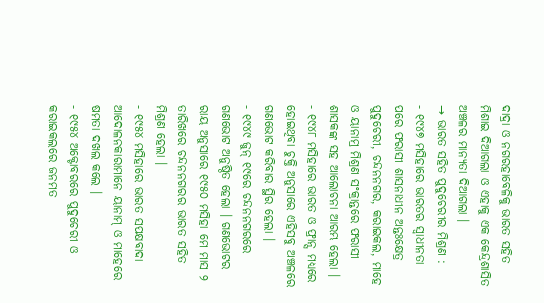ଦାଦ୍ରା ଓ ନଗରହାବେଳିକୁ ଭାରତ ସହିତ ମିଶାଇ ଦିଆଗଲା ଓ ଏହାକୁ ଏକ କେନ୍ଦ୍ରଶାସିତ ଅଞ୍ଚଳର ମାନ୍ୟତା ଦିଆଗଲା ।
→ ଭାରତ ସହିତ ପୁଦୁଚେରୀର ମିଶ୍ରଣ :
- ୧୯୪୭ ମସିହାରେ ଭାରତର ସ୍ବାଧୀନତା ପରେ ଫରାସୀ ଶାସନାଧୀନ ଅନ୍ତଃକ୍ଷେତ୍ର ପୁଦୁଚେରୀ, ଚନ୍ଦନନଗର, କରାଇକଲ, ମାହେ ଓ ୟାନାମ୍ର ମିଶ୍ରଣ ସଂକ୍ରାନ୍ତରେ ଫରାସୀ ଶାସକଙ୍କ ସହ ଆଲୋଚନା ଆରମ୍ଭ ହେଲା ।
- ୧୯୪୮ ମସିହାରେ ଭାରତ ଓ ଫ୍ରାନ୍ସ ମଧ୍ୟରେ ହୋଇଥିବା ଚୁକ୍ତି ଅନୁସାରେ ଏହିସବୁ ଅଞ୍ଚଳରେ ଗଣଭୋଟ କରିବାର ସ୍ଥିର ହେଲା ।
- ୧୯୪୯ ଜୁନ୍ ୧୯ରେ ଚନ୍ଦନନଗରରେ ଗଣଭୋଟ ଅନୁଷ୍ଠିତ ହେଲା । ଗଣଭୋଟର ରାୟ ଅନୁସାରେ ୧୯୫୦ ମସିହା ମେ ମାସ ୨ ତାରିଖରେ ଚନ୍ଦନନଗରର ଭାରତ ସହିତ ମିଶ୍ରଣ ହେଲା ।
- ୧୯୫୪ ମସିହାରେ ଭାରତ ସପକ୍ଷବାଦା ଆଦୋଳନକାରାମାନେ ୟାନାମ୍ ଓ ମାହେରେ ଷମତା ଦଖଲ କଲେ ।
- ୧୯୫୪ ଅକ୍ଟୋବରରେ ପୁଦୁଚେରୀ ଓ କରାଇକଲରେ ଜନମତ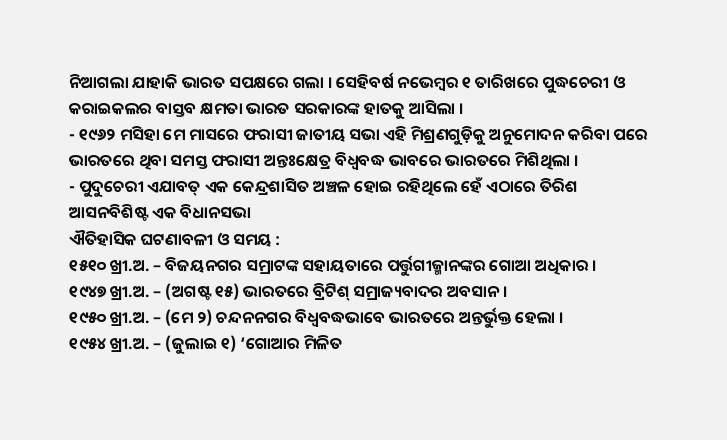ନିଆଗଲା ଯାହାକି ଭାରତ ସପକ୍ଷରେ ଗଲା । ସେହିବର୍ଷ ନଭେମ୍ବର ୧ ତାରିଖରେ ପୁଦ୍ଧଚେରୀ ଓ କରାଇକଲର ବାସ୍ତବ କ୍ଷମତା ଭାରତ ସରକାରଙ୍କ ହାତକୁ ଆସିଲା ।
- ୧୯୬୨ ମସିହା ମେ ମାସରେ ଫରାସୀ ଜାତୀୟ ସଭା ଏହି ମିଶ୍ରଣଗୁଡ଼ିକୁ ଅନୁମୋଦନ କରିବା ପରେ ଭାରତରେ ଥିବା ସମସ୍ତ ଫରାସୀ ଅନ୍ତଃକ୍ଷେତ୍ର ବିଧ୍ଵବଦ୍ଧ ଭାବରେ ଭାରତରେ ମିଶିଥିଲା ।
- ପୁଦୁଚେରୀ ଏଯାବତ୍ ଏକ କେନ୍ଦ୍ରଶାସିତ ଅଞ୍ଚଳ ହୋଇ ରହିଥିଲେ ହେଁ ଏଠାରେ ତିରିଶ ଆସନବିଶିଷ୍ଟ ଏକ ବିଧାନସଭା
ଐତିହାସିକ ଘଟଣାବଳୀ ଓ ସମୟ :
୧୫୧୦ ଖ୍ରୀ.ଅ. – ବିଜୟନଗର ସମ୍ରାଟଙ୍କ ସହାୟତାରେ ପର୍ତ୍ତୁଗୀଜ୍ମାନଙ୍କର ଗୋଆ ଅଧିକାର ।
୧୯୪୭ ଖ୍ରୀ.ଅ. – (ଅଗଷ୍ଟ ୧୫) ଭାରତରେ ବ୍ରିଟିଶ୍ ସମ୍ରାଜ୍ୟବାଦର ଅବସାନ ।
୧୯୫୦ ଖ୍ରୀ.ଅ. – (ମେ ୨) ଚନ୍ଦନନଗର ବିଧ୍ଵବଦ୍ଧଭାବେ ଭାରତରେ ଅନ୍ତର୍ଭୁକ୍ତ ହେଲା ।
୧୯୫୪ ଖ୍ରୀ.ଅ. – (ଜୁଲାଇ ୧) ‘ଗୋଆର ମିଳିତ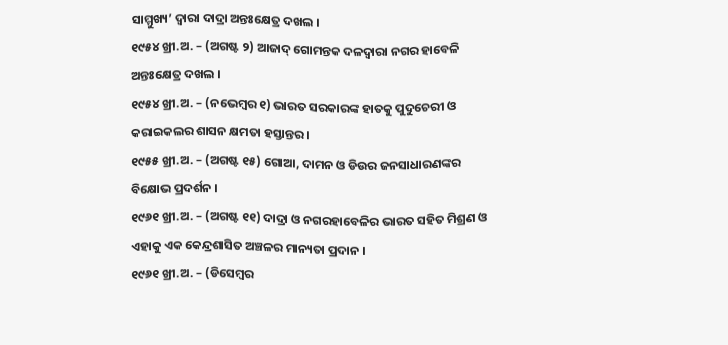ସାମ୍ମୁଖ୍ୟ’ ଦ୍ଵାରା ଦାଦ୍ରା ଅନ୍ତଃକ୍ଷେତ୍ର ଦଖଲ ।
୧୯୫୪ ଖ୍ରୀ.ଅ. – (ଅଗଷ୍ଟ ୨) ଆଜାଦ୍ ଗୋମନ୍ତକ ଦଳଦ୍ଵାରା ନଗର ହାବେଳି ଅନ୍ତଃକ୍ଷେତ୍ର ଦଖଲ ।
୧୯୫୪ ଖ୍ରୀ.ଅ. – (ନଭେମ୍ବର ୧) ଭାରତ ସରକାରଙ୍କ ହାତକୁ ପୁଦୁଚେରୀ ଓ କରାଇକଲର ଶାସନ କ୍ଷମତା ହସ୍ତାନ୍ତର ।
୧୯୫୫ ଖ୍ରୀ.ଅ. – (ଅଗଷ୍ଟ ୧୫) ଗୋଆ, ଦାମନ ଓ ଡିଉର ଜନସାଧାରଣଙ୍କର ବିକ୍ଷୋଭ ପ୍ରଦର୍ଶନ ।
୧୯୬୧ ଖ୍ରୀ.ଅ. – (ଅଗଷ୍ଟ ୧୧) ଦାଦ୍ରା ଓ ନଗରହାବେଳିର ଭାରତ ସହିତ ମିଶ୍ରଣ ଓ ଏହାକୁ ଏକ କେନ୍ଦ୍ରଶାସିତ ଅଞ୍ଚଳର ମାନ୍ୟତା ପ୍ରଦାନ ।
୧୯୬୧ ଖ୍ରୀ.ଅ. – (ଡିସେମ୍ବର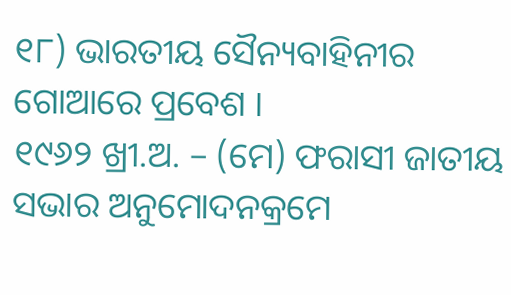୧୮) ଭାରତୀୟ ସୈନ୍ୟବାହିନୀର ଗୋଆରେ ପ୍ରବେଶ ।
୧୯୬୨ ଖ୍ରୀ.ଅ. – (ମେ) ଫରାସୀ ଜାତୀୟ ସଭାର ଅନୁମୋଦନକ୍ରମେ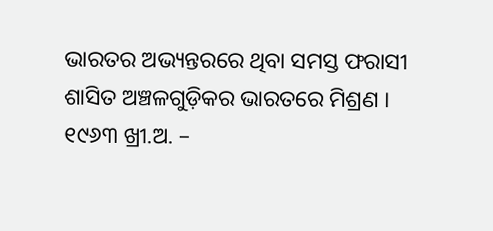ଭାରତର ଅଭ୍ୟନ୍ତରରେ ଥିବା ସମସ୍ତ ଫରାସୀ ଶାସିତ ଅଞ୍ଚଳଗୁଡ଼ିକର ଭାରତରେ ମିଶ୍ରଣ ।
୧୯୬୩ ଖ୍ରୀ.ଅ. –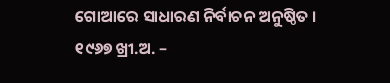ଗୋଆରେ ସାଧାରଣ ନିର୍ବାଚନ ଅନୁଷ୍ଠିତ ।
୧୯୬୭ ଖ୍ରୀ.ଅ. –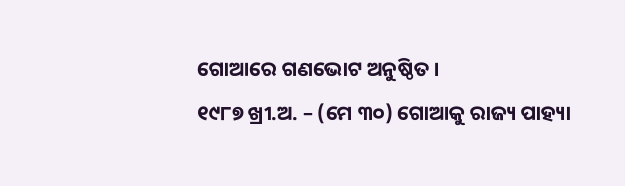ଗୋଆରେ ଗଣଭୋଟ ଅନୁଷ୍ଠିତ ।
୧୯୮୭ ଖ୍ରୀ.ଅ. – (ମେ ୩୦) ଗୋଆକୁ ରାଜ୍ୟ ପାହ୍ୟା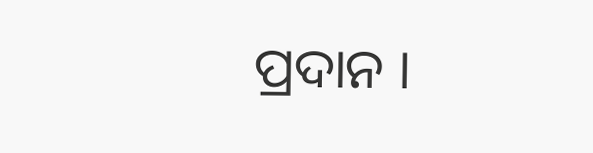ପ୍ରଦାନ ।